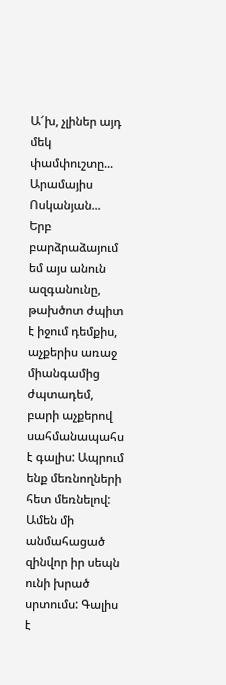Ա՜խ, չլիներ այդ մեկ փամփուշտը...
Արամայիս Ոսկանյան...
Երբ բարձրաձայում եմ այս անուն ազգանունը, թախծոտ ժպիտ է իջում դեմքիս, աչքերիս առաջ միանգամից ժպտադեմ, բարի աչքերով սահմանապահս է գալիս: Ապրում ենք մեռնողների հետ մեռնելով: Ամեն մի անմահացած զինվոր իր սեպն ունի խրած սրտումս: Գալիս է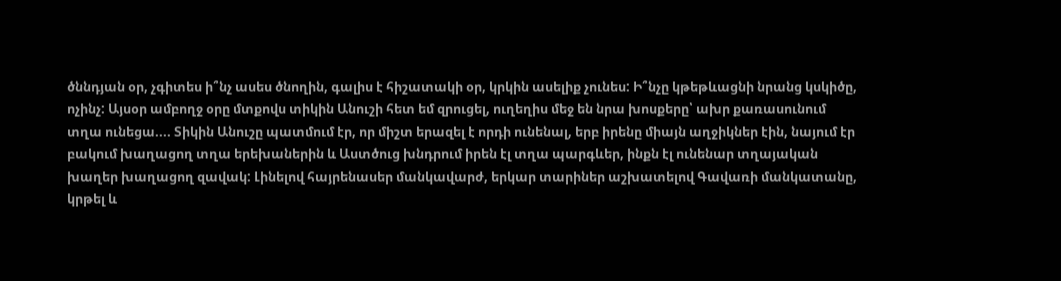ծննդյան օր, չգիտես ի՞նչ ասես ծնողին, գալիս է հիշատակի օր, կրկին ասելիք չունես: Ի՞նչը կթեթևացնի նրանց կսկիծը, ոչինչ: Այսօր ամբողջ օրը մտքովս տիկին Անուշի հետ եմ զրուցել, ուղեղիս մեջ են նրա խոսքերը՝ ախր քառասունում տղա ունեցա.... Տիկին Անուշը պատմում էր, որ միշտ երազել է որդի ունենալ, երբ իրենը միայն աղջիկներ էին, նայում էր բակում խաղացող տղա երեխաներին և Աստծուց խնդրում իրեն էլ տղա պարգևեր, ինքն էլ ունենար տղայական խաղեր խաղացող զավակ: Լինելով հայրենասեր մանկավարժ, երկար տարիներ աշխատելով Գավառի մանկատանը, կրթել և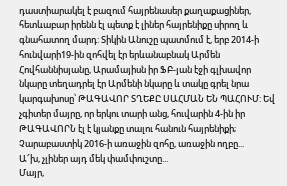դաստիարակել է բազում հայրենասեր քաղաքացիներ, հետևաբար իրենն էլ պետք է լիներ հայրենիքը սիրող և գնահատող մարդ: Տիկին Անուշը պատմում է, երբ 2014-ի հունվարի19-ին զոհվել էր երևանաբնակ Արմեն Հովհաննիսյանը, Արամայիսն իր ՖԲ-յան էջի գլխավոր նկարը տեղադրել էր Արմենի նկարը և տակը գրել նրա կարգախոսը՝ ԹԱԳԱՎՈՐ ՏՂԵՔԸ ՍԱՀՄԱՆ ԵՆ ՊԱՀՈՒՄ: Եվ չգիտեր մայրը, որ երկու տարի անց, հուվարին 4-ին իր ԹԱԳԱՎՈՐՆ էլ է կյանքը տալու հանուն հայրենիքի; Չարաբաստիկ 2016-ի առաջին զոհը, առաջին ողբը...
Ա՜խ, չլիներ այդ մեկ փամփուշտը...
Մայր,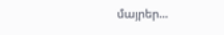մայրեր...